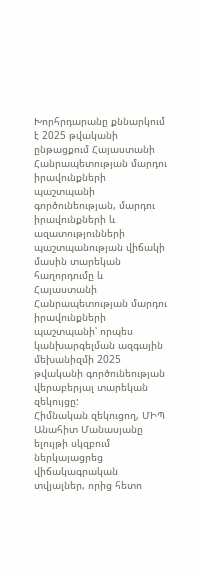Խորհրդարանը քննարկում է 2025 թվականի ընթացքում Հայաստանի Հանրապետության մարդու իրավունքների պաշտպանի գործունեության, մարդու իրավունքների և ազատությունների պաշտպանության վիճակի մասին տարեկան հաղորդումը և Հայաստանի Հանրապետության մարդու իրավունքների պաշտպանի՝ որպես կանխարգելման ազգային մեխանիզմի 2025 թվականի գործունեության վերաբերյալ տարեկան զեկույցը:
Հիմնական զեկուցող, ՄԻՊ Անահիտ Մանասյանը ելույթի սկզբում ներկայացրեց վիճակագրական տվյալներ, որից հետո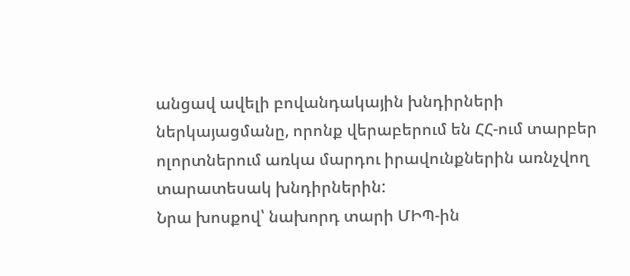անցավ ավելի բովանդակային խնդիրների ներկայացմանը, որոնք վերաբերում են ՀՀ-ում տարբեր ոլորտներում առկա մարդու իրավունքներին առնչվող տարատեսակ խնդիրներին:
Նրա խոսքով՝ նախորդ տարի ՄԻՊ-ին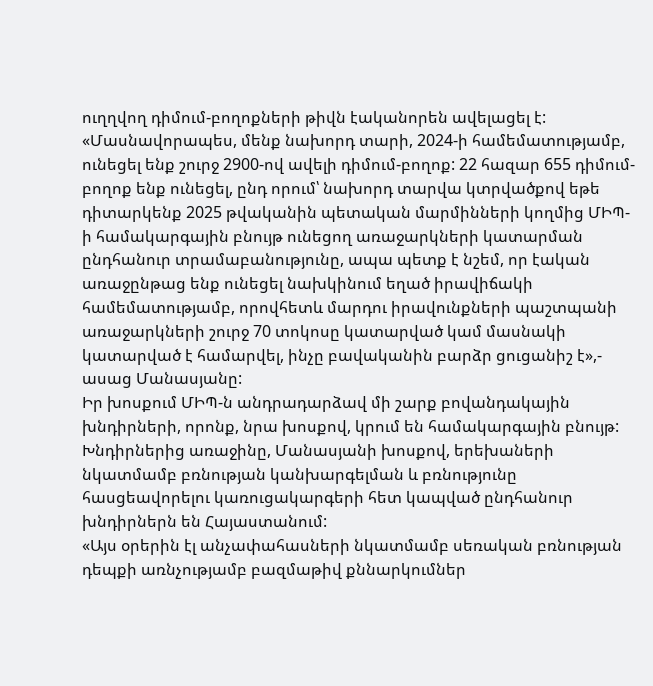ուղղվող դիմում-բողոքների թիվն էականորեն ավելացել է:
«Մասնավորապես, մենք նախորդ տարի, 2024-ի համեմատությամբ, ունեցել ենք շուրջ 2900-ով ավելի դիմում-բողոք: 22 հազար 655 դիմում-բողոք ենք ունեցել, ընդ որում՝ նախորդ տարվա կտրվածքով եթե դիտարկենք 2025 թվականին պետական մարմինների կողմից ՄԻՊ-ի համակարգային բնույթ ունեցող առաջարկների կատարման ընդհանուր տրամաբանությունը, ապա պետք է նշեմ, որ էական առաջընթաց ենք ունեցել նախկինում եղած իրավիճակի համեմատությամբ, որովհետև մարդու իրավունքների պաշտպանի առաջարկների շուրջ 70 տոկոսը կատարված կամ մասնակի կատարված է համարվել, ինչը բավականին բարձր ցուցանիշ է»,- ասաց Մանասյանը:
Իր խոսքում ՄԻՊ-ն անդրադարձավ մի շարք բովանդակային խնդիրների, որոնք, նրա խոսքով, կրում են համակարգային բնույթ:
Խնդիրներից առաջինը, Մանասյանի խոսքով, երեխաների նկատմամբ բռնության կանխարգելման և բռնությունը հասցեավորելու կառուցակարգերի հետ կապված ընդհանուր խնդիրներն են Հայաստանում:
«Այս օրերին էլ անչափահասների նկատմամբ սեռական բռնության դեպքի առնչությամբ բազմաթիվ քննարկումներ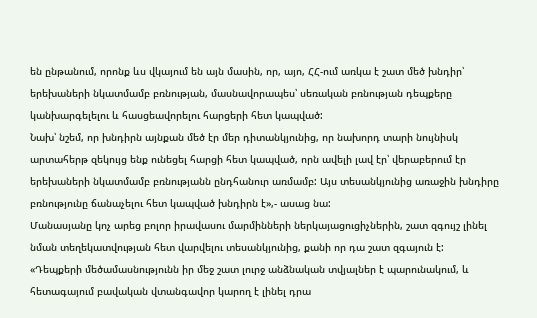են ընթանում, որոնք ևս վկայում են այն մասին, որ, այո, ՀՀ-ում առկա է շատ մեծ խնդիր՝ երեխաների նկատմամբ բռնության, մասնավորապես՝ սեռական բռնության դեպքերը կանխարգելելու և հասցեավորելու հարցերի հետ կապված:
Նախ՝ նշեմ, որ խնդիրն այնքան մեծ էր մեր դիտանկյունից, որ նախորդ տարի նույնիսկ արտահերթ զեկույց ենք ունեցել հարցի հետ կապված, որն ավելի լավ էր՝ վերաբերում էր երեխաների նկատմամբ բռնությանն ընդհանուր առմամբ: Այս տեսանկյունից առաջին խնդիրը բռնությունը ճանաչելու հետ կապված խնդիրն է»,- ասաց նա:
Մանասյանը կոչ արեց բոլոր իրավասու մարմինների ներկայացուցիչներին, շատ զգույշ լինել նման տեղեկատվության հետ վարվելու տեսանկյունից, քանի որ դա շատ զգայուն է:
«Դեպքերի մեծամասնությունն իր մեջ շատ լուրջ անձնական տվյալներ է պարունակում, և հետագայում բավական վտանգավոր կարող է լինել դրա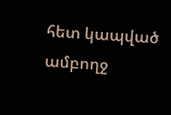հետ կապված ամբողջ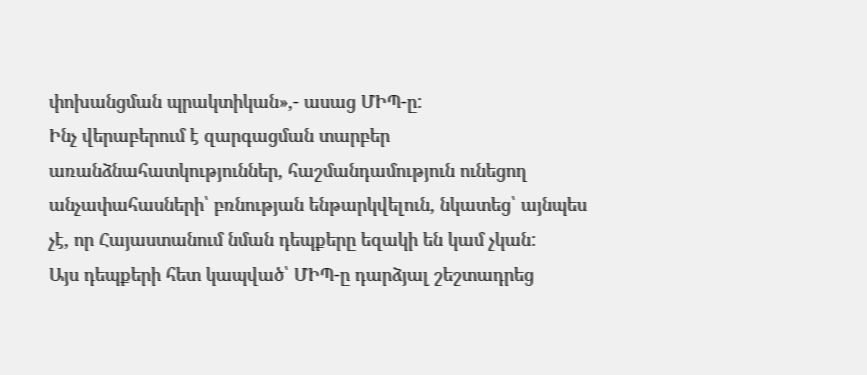փոխանցման պրակտիկան»,- ասաց ՄԻՊ-ը:
Ինչ վերաբերում է զարգացման տարբեր առանձնահատկություններ, հաշմանդամություն ունեցող անչափահասների՝ բռնության ենթարկվելուն, նկատեց՝ այնպես չէ, որ Հայաստանում նման դեպքերը եզակի են կամ չկան:
Այս դեպքերի հետ կապված՝ ՄԻՊ-ը դարձյալ շեշտադրեց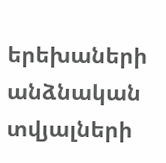երեխաների անձնական տվյալների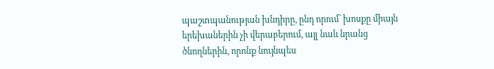պաշտպանության խնդիրը, ընդ որում՝ խոսքը միայն երեխաներին չի վերաբերում, այլ նաև նրանց ծնողներին, որոնք նույնպես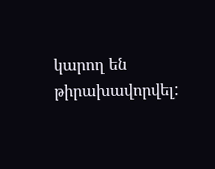կարող են թիրախավորվել: